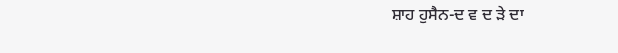ਸ਼ਾਹ ਹੁਸੈਨ-ਦ ਵ ਦ ੜੇ ਦਾ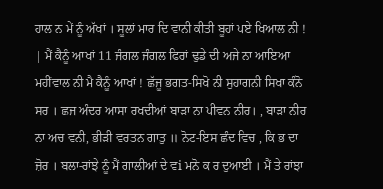ਹਾਲ ਨ ਮੇਂ ਨੂੰ ਅੱਖਾਂ । ਸੂਲਾਂ ਮਾਰ ਦਿ ਵਾਨੀ ਕੀਤੀ ਬੂਹਾਂ ਪਏ ਖਿਆਲ ਨੀ ! | ਮੈਂ ਕੈਨੂੰ ਆਖਾਂ 11 ਜੰਗਲ ਜੰਗਲ ਫਿਰਾਂ ਢੁਡੇ ਦੀ ਅਜੇ ਨਾ ਆਇਆ ਮਹੀਂਵਾਲ ਨੀ ਮੈ ਕੈਨੂੰ ਆਖਾਂ ! ਛੱਜੂ ਭਗਤ-ਸਿਖੋ ਨੀ ਸੁਹਾਗਨੀ ਸਿਖਾ ਕੰਨੋ ਸਰ । ਛਜ ਅੰਦਰ ਆਸਾ ਰਖਦੀਆਂ ਬਾੜਾ ਨਾ ਪੀਵਨ ਨੀਰ। , ਬਾੜਾ ਨੀਰ ਨਾ ਅਚ ਵਨੀ, ਭੀੜੀ ਵਰਤਨ ਗਾਤੁ ॥ ਨੋਟ-ਇਸ ਛੰਦ ਵਿਚ , ਕਿ ਭ ਦਾ ਜ਼ੋਰ । ਬਲਾ-ਰਾਂਝੇ ਨੂੰ ਮੈਂ ਗਾਲੀਆਂ ਦੇ ਵi ਮਨੋ ਕ ਰ ਦੁਆਈ । ਮੈਂ ਤੇ ਰਾਂਝਾ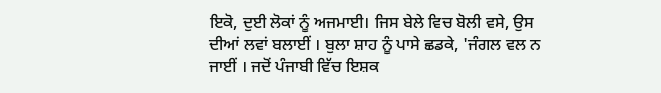ਇਕੋ, ਦੁਈ ਲੋਕਾਂ ਨੂੰ ਅਜਮਾਈ। ਜਿਸ ਬੇਲੇ ਵਿਚ ਬੋਲੀ ਵਸੇ, ਉਸ ਦੀਆਂ ਲਵਾਂ ਬਲਾਈਂ । ਬੁਲਾ ਸ਼ਾਹ ਨੂੰ ਪਾਸੇ ਛਡਕੇ, 'ਜੰਗਲ ਵਲ ਨ ਜਾਈਂ । ਜਦੋਂ ਪੰਜਾਬੀ ਵਿੱਚ ਇਸ਼ਕ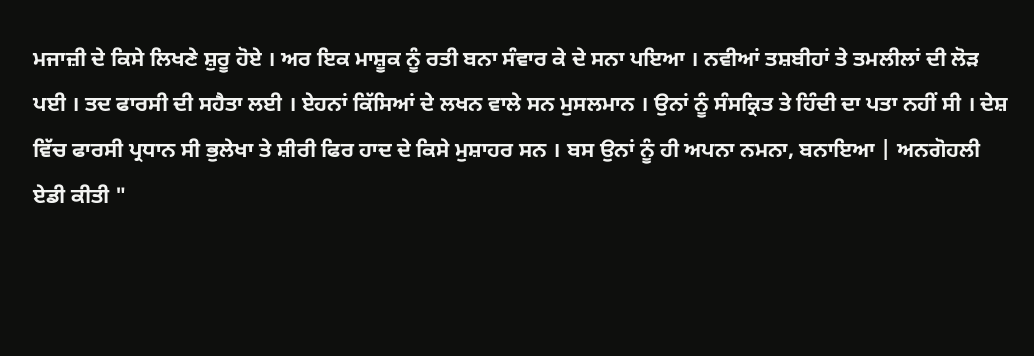ਮਜਾਜ਼ੀ ਦੇ ਕਿਸੇ ਲਿਖਣੇ ਸ਼ੁਰੂ ਹੋਏ । ਅਰ ਇਕ ਮਾਸ਼ੂਕ ਨੂੰ ਰਤੀ ਬਨਾ ਸੰਵਾਰ ਕੇ ਦੇ ਸਨਾ ਪਇਆ । ਨਵੀਆਂ ਤਸ਼ਬੀਹਾਂ ਤੇ ਤਮਲੀਲਾਂ ਦੀ ਲੋੜ ਪਈ । ਤਦ ਫਾਰਸੀ ਦੀ ਸਹੈਤਾ ਲਈ । ਏਹਨਾਂ ਕਿੱਸਿਆਂ ਦੇ ਲਖਨ ਵਾਲੇ ਸਨ ਮੁਸਲਮਾਨ । ਉਨਾਂ ਨੂੰ ਸੰਸਕ੍ਰਿਤ ਤੇ ਹਿੰਦੀ ਦਾ ਪਤਾ ਨਹੀਂ ਸੀ । ਦੇਸ਼ ਵਿੱਚ ਫਾਰਸੀ ਪ੍ਰਧਾਨ ਸੀ ਭੁਲੇਖਾ ਤੇ ਸ਼ੀਰੀ ਫਿਰ ਹਾਦ ਦੇ ਕਿਸੇ ਮੁਸ਼ਾਹਰ ਸਨ । ਬਸ ਉਨਾਂ ਨੂੰ ਹੀ ਅਪਨਾ ਨਮਨਾ, ਬਨਾਇਆ | ਅਨਗੋਹਲੀ ਏਡੀ ਕੀਤੀ "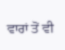ਵਾਰਾਂ ਤੋਂ ਵੀ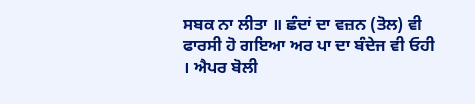ਸਬਕ ਨਾ ਲੀਤਾ ॥ ਛੰਦਾਂ ਦਾ ਵਜ਼ਨ (ਤੋਲ) ਵੀ ਫਾਰਸੀ ਹੋ ਗਇਆ ਅਰ ਪਾ ਦਾ ਬੰਦੇਜ ਵੀ ਓਹੀ । ਐਪਰ ਬੋਲੀ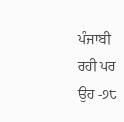ਪੰਜਾਬੀ ਰਹੀ ਪਰ ਉਹ -੭੮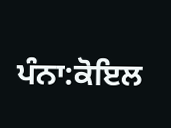ਪੰਨਾ:ਕੋਇਲ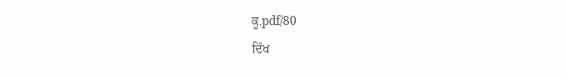ਕੂ.pdf/80
ਦਿੱਖ